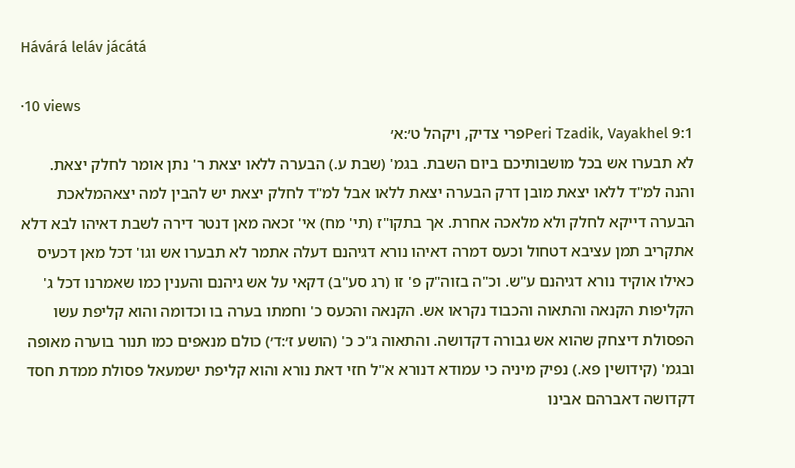Hávárá leláv jácátá

·10 views
Peri Tzadik, Vayakhel 9:1פרי צדיק, ויקהל ט׳:א׳
לא תבערו אש בכל מושבותיכם ביום השבת. בגמ' (שבת ע.) הבערה ללאו יצאת ר' נתן אומר לחלק יצאת. והנה למ"ד ללאו יצאת מובן דרק הבערה יצאת ללאו אבל למ"ד לחלק יצאת יש להבין למה יצאהמלאכת הבערה דייקא לחלק ולא מלאכה אחרת. אך בתקו"ז (תי' מח) אי' זכאה מאן דנטר דירה לשבת דאיהו לבא דלא אתקריב תמן עציבא דטחול וכעס דמרה דאיהו נורא דגיהנם דעלה אתמר לא תבערו אש וגו' דכל מאן דכעיס כאילו אוקיד נורא דגיהנם ע"ש. וכ"ה בזוה"ק פ' זו (רג סע"ב) דקאי על אש גיהנם והענין כמו שאמרנו דכל ג' הקליפות הקנאה והתאוה והכבוד נקראו אש. הקנאה והכעס כ' וחמתו בערה בו וכדומה והוא קליפת עשו הפסולת דיצחק שהוא אש גבורה דקדושה. והתאוה ג"כ כ' (הושע ז׳:ד׳) כולם מנאפים כמו תנור בוערה מאופה ובגמ' (קידושין פא.) נפיק מיניה כי עמודא דנורא א"ל חזי דאת נורא והוא קליפת ישמעאל פסולת ממדת חסד דקדושה דאברהם אבינו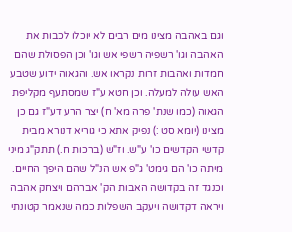וגם באהבה מצינו מים רבים לא יוכלו לכבות את האהבה וגו' רשפיה רשפי אש וגו' וכן הפסולת שהם חמדות ואהבות זרות נקראו אש. והגאוה ידוע שטבע האש עולה למעלה. וכן חטא ע"ז שמסתעף מקליפת הגאוה (כמו שנת' פרה מא' ח) יצר הרע דע"ז גם כן מצינו (יומא סט :) נפיק אתא כי גוריא דנורא מבית קדשי הקדשים כו' ע"ש. וז"ש (ברכות ח.) תתק"ג מיני מיתה כו' הם גימט' ג"פ אש הנ"ל שהם היפך החיים. וכנגד זה בקדושה האבות הק' אברהם ויצחק אהבה ויראה דקדושה ויעקב השפלות כמה שנאמר קטונתי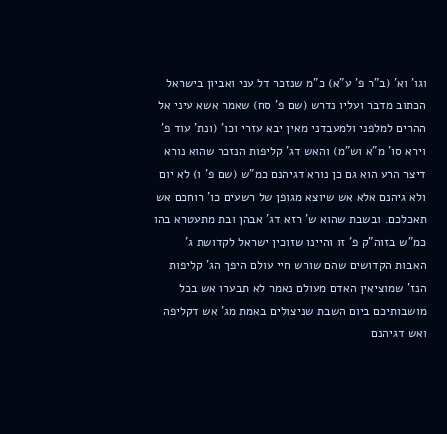וגו' וא' (ב"ר פ' ע"א) כ"מ שנזכר דל עני ואביון בישראל הכתוב מדבר ועליו נדרש (שם פ' סח) שאמר אשא עיני אל ההרים למלפני ולמעבדני מאין יבא עזרי וכו' (ונת' עוד פ' וירא סו' מ"א וש"מ) והאש דג' קליפות הנזכר שהוא נורא דיצר הרע הוא גם כן נורא דגיהנם כמ"ש (שם פ' ו) לא יום ולא גיהנם אלא אש שיוצא מגופן של רשעים כו' רוחכם אש תאכלכם. ובשבת שהוא ש' רזא דג' אבהן ובת מתעטרא בהו כמ"ש בזוה"ק פ' זו והיינו שזוכין ישראל לקדושת ג' האבות הקדושים שהם שורש חיי עולם היפך הג' קליפות הנז' שמוציאין האדם מעולם נאמר לא תבערו אש בכל מושבותיכם ביום השבת שניצולים באמת מג' אש דקליפה ואש דגיהנם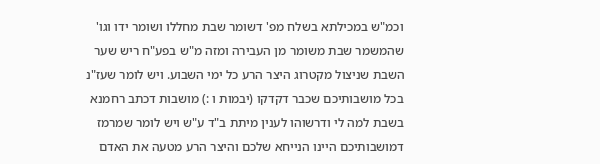וכמ"ש במכילתא בשלח מפ' דשומר שבת מחללו ושומר ידו וגו' שהמשמר שבת משומר מן העבירה ומזה מ"ש בפע"ח ריש שער השבת שניצול מקטרוג היצר הרע כל ימי השבוע. ויש לומר שעז"נ בכל מושבותיכם שכבר דקדקו (יבמות ו :) מושבות דכתב רחמנא בשבת למה לי ודרשוהו לענין מיתת ב"ד ע"ש ויש לומר שמרמז דמושבותיכם היינו הנייחא שלכם והיצר הרע מטעה את האדם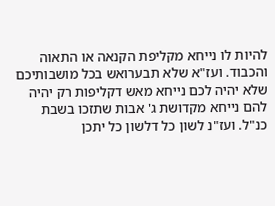להיות לו נייחא מקליפת הקנאה או התאוה והכבוד. ועז"א שלא תבערואש בכל מושבותיכם שלא יהיה לכם נייחא מאש דקליפות רק יהיה להם נייחא מקדושת ג' אבות שתזכו בשבת כנ"ל. ועז"נ לשון כל דלשון כל יתכן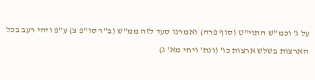על ג' וכמ"ש התוי"ט (סוף פרה) ואמרנו סעד לזה ממ"ש (ב"ר סו"פ צ) ע"פ ויהי רעב בכל הארצות בשלש ארצות כו' (ונת' ויחי מא' ג)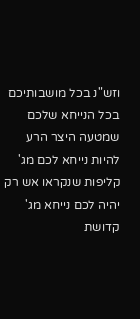וזש"נ בכל מושבותיכם בכל הנייחא שלכם שמטעה היצר הרע להיות נייחא לכם מג' קליפות שנקראו אש רק יהיה לכם נייחא מג' קדושת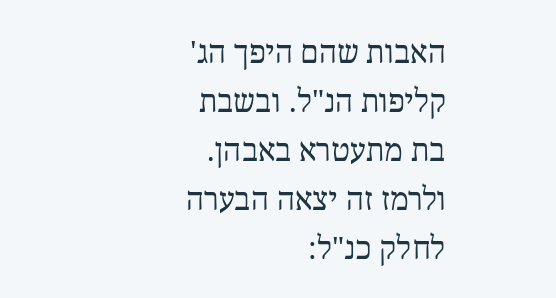האבות שהם היפך הג' קליפות הנ"ל. ובשבת בת מתעטרא באבהן. ולרמז זה יצאה הבערה לחלק כנ"ל: